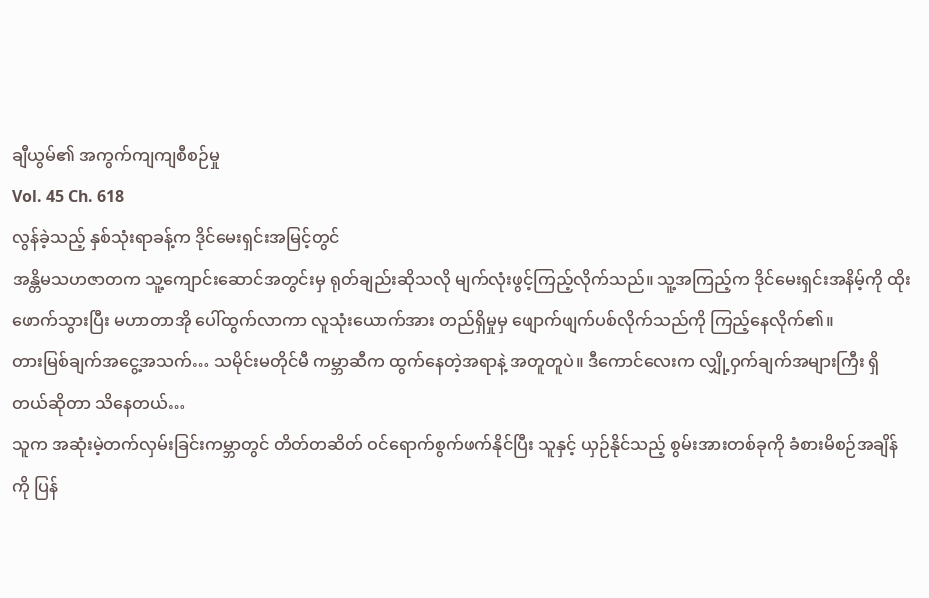ချီယွမ်၏ အကွက်ကျကျစီစဉ်မှု
Vol. 45 Ch. 618
လွန်ခဲ့သည့် နှစ်သုံးရာခန့်က ဒိုင်မေးရှင်းအမြင့်တွင်
အန္တိမသဟဇာတက သူ့ကျောင်းဆောင်အတွင်းမှ ရုတ်ချည်းဆိုသလို မျက်လုံးဖွင့်ကြည့်လိုက်သည်။ သူ့အကြည့်က ဒိုင်မေးရှင်းအနိမ့်ကို ထိုးဖောက်သွားပြီး မဟာတာအို ပေါ်ထွက်လာကာ လူသုံးယောက်အား တည်ရှိမှုမှ ဖျောက်ဖျက်ပစ်လိုက်သည်ကို ကြည့်နေလိုက်၏။
တားမြစ်ချက်အငွေ့အသက်… သမိုင်းမတိုင်မီ ကမ္ဘာဆီက ထွက်နေတဲ့အရာနဲ့ အတူတူပဲ။ ဒီကောင်လေးက လျှို့ဝှက်ချက်အများကြီး ရှိတယ်ဆိုတာ သိနေတယ်…
သူက အဆုံးမဲ့တက်လှမ်းခြင်းကမ္ဘာတွင် တိတ်တဆိတ် ဝင်ရောက်စွက်ဖက်နိုင်ပြီး သူနှင့် ယှဉ်နိုင်သည့် စွမ်းအားတစ်ခုကို ခံစားမိစဉ်အချိန်ကို ပြန်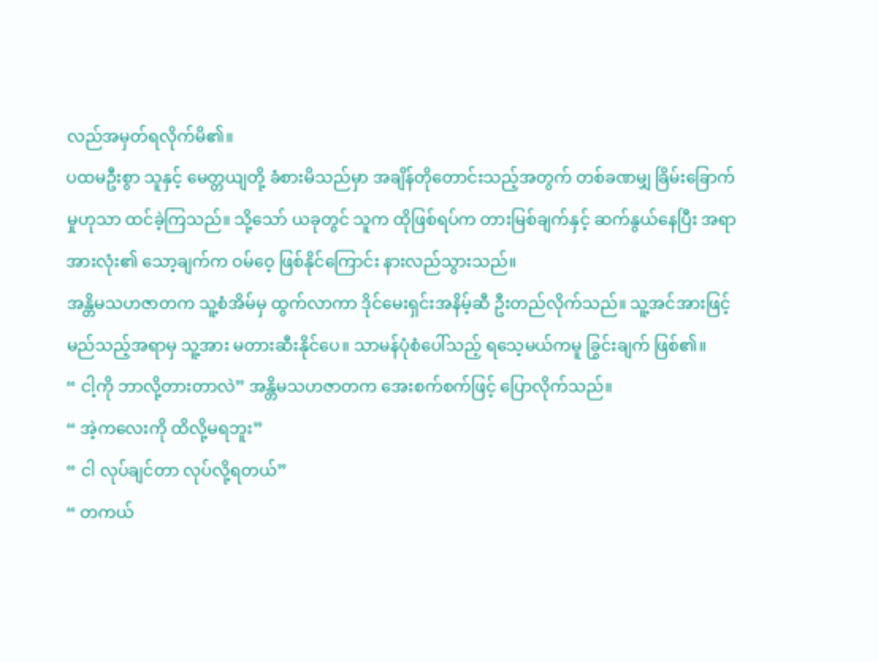လည်အမှတ်ရလိုက်မိ၏။
ပထမဦးစွာ သူနှင့် မေတ္တယျတို့ ခံစားမိသည်မှာ အချိန်တိုတောင်းသည့်အတွက် တစ်ခဏမျှ ခြိမ်းခြောက်မှုဟုသာ ထင်ခဲ့ကြသည်။ သို့သော် ယခုတွင် သူက ထိုဖြစ်ရပ်က တားမြစ်ချက်နှင့် ဆက်နွယ်နေပြီး အရာအားလုံး၏ သော့ချက်က ဝမ်ဝေ့ ဖြစ်နိုင်ကြောင်း နားလည်သွားသည်။
အန္တိမသဟဇာတက သူ့စံအိမ်မှ ထွက်လာကာ ဒိုင်မေးရှင်းအနိမ့်ဆီ ဦးတည်လိုက်သည်။ သူ့အင်အားဖြင့် မည်သည့်အရာမှ သူ့အား မတားဆီးနိုင်ပေ။ သာမန်ပုံစံပေါ်သည့် ရသေ့မယ်ကမူ ခြွင်းချက် ဖြစ်၏။
“ ငါ့ကို ဘာလို့တားတာလဲ” အန္တိမသဟဇာတက အေးစက်စက်ဖြင့် ပြောလိုက်သည်။
“ အဲ့ကလေးကို ထိလို့မရဘူး”
“ ငါ လုပ်ချင်တာ လုပ်လို့ရတယ်”
“ တကယ်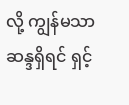လို့ ကျွန်မသာ ဆန္ဒရှိရင် ရှင့်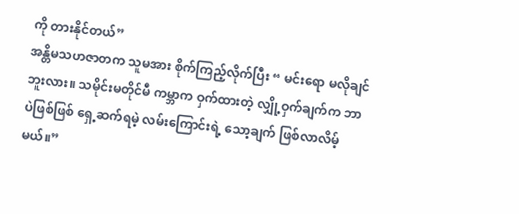ကို တားနိုင်တယ်”
အန္တိမသဟဇာတက သူမအား စိုက်ကြည့်လိုက်ပြီး “ မင်းရော မလိုချင်ဘူးလား။ သမိုင်းမတိုင်မီ ကမ္ဘာက ဝှက်ထားတဲ့ လျှို့ဝှက်ချက်က ဘာပဲဖြစ်ဖြစ် ရှေ့ဆက်ရမဲ့ လမ်းကြောင်းရဲ့ သော့ချက် ဖြစ်လာလိမ့်မယ်။”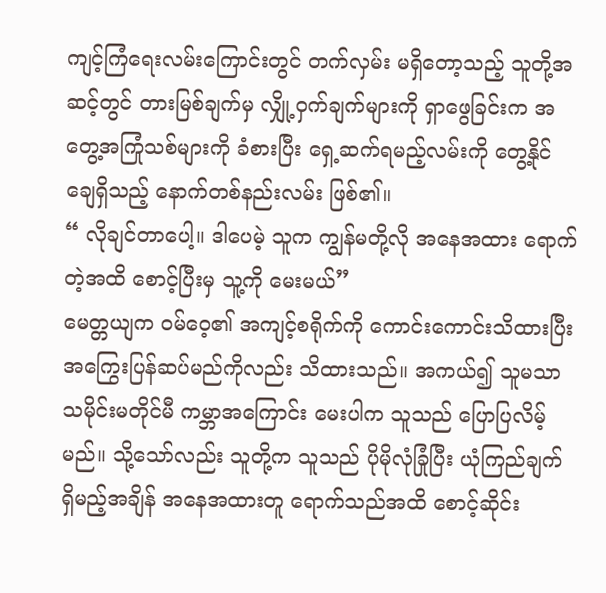ကျင့်ကြံရေးလမ်းကြောင်းတွင် တက်လှမ်း မရှိတော့သည့် သူတို့အဆင့်တွင် တားမြစ်ချက်မှ လျှို့ဝှက်ချက်များကို ရှာဖွေခြင်းက အတွေ့အကြုံသစ်များကို ခံစားပြီး ရှေ့ဆက်ရမည့်လမ်းကို တွေ့နိုင်ချေရှိသည့် နောက်တစ်နည်းလမ်း ဖြစ်၏။
“ လိုချင်တာပေါ့။ ဒါပေမဲ့ သူက ကျွန်မတို့လို အနေအထား ရောက်တဲ့အထိ စောင့်ပြီးမှ သူ့ကို မေးမယ်”
မေတ္တယျက ဝမ်ဝေ့၏ အကျင့်စရိုက်ကို ကောင်းကောင်းသိထားပြီး အကြွေးပြန်ဆပ်မည်ကိုလည်း သိထားသည်။ အကယ်၍ သူမသာ သမိုင်းမတိုင်မီ ကမ္ဘာအကြောင်း မေးပါက သူသည် ပြောပြလိမ့်မည်။ သို့သော်လည်း သူတို့က သူသည် ပိုမိုလုံခြုံပြီး ယုံကြည်ချက်ရှိမည့်အချိန် အနေအထားတူ ရောက်သည်အထိ စောင့်ဆိုင်း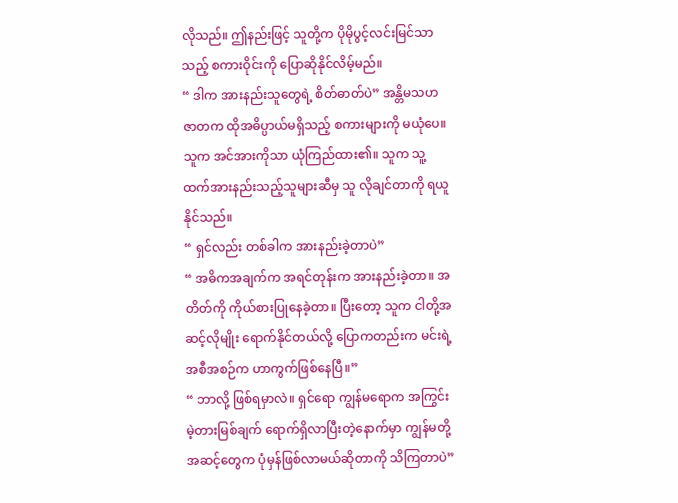လိုသည်။ ဤနည်းဖြင့် သူတို့က ပိုမိုပွင့်လင်းမြင်သာသည့် စကားဝိုင်းကို ပြောဆိုနိုင်လိမ့်မည်။
“ ဒါက အားနည်းသူတွေရဲ့ စိတ်ဓာတ်ပဲ” အန္တိမသဟဇာတက ထိုအဓိပ္ပာယ်မရှိသည့် စကားများကို မယုံပေ။ သူက အင်အားကိုသာ ယုံကြည်ထား၏။ သူက သူ့ထက်အားနည်းသည့်သူများဆီမှ သူ လိုချင်တာကို ရယူနိုင်သည်။
“ ရှင်လည်း တစ်ခါက အားနည်းခဲ့တာပဲ”
“ အဓိကအချက်က အရင်တုန်းက အားနည်းခဲ့တာ။ အတိတ်ကို ကိုယ်စားပြုနေခဲ့တာ။ ပြီးတော့ သူက ငါတို့အဆင့်လိုမျိုး ရောက်နိုင်တယ်လို့ ပြောကတည်းက မင်းရဲ့ အစီအစဉ်က ဟာကွက်ဖြစ်နေပြီ။”
“ ဘာလို့ ဖြစ်ရမှာလဲ။ ရှင်ရော ကျွန်မရောက အကြွင်းမဲ့တားမြစ်ချက် ရောက်ရှိလာပြီးတဲ့နောက်မှာ ကျွန်မတို့အဆင့်တွေက ပုံမှန်ဖြစ်လာမယ်ဆိုတာကို သိကြတာပဲ”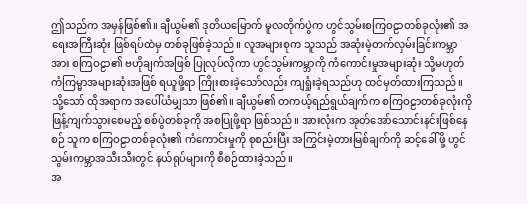ဤသည်က အမှန်ဖြစ်၏။ ချီယွမ်၏ ဒုတိယမြောက် မူလတိုက်ပွဲက ဟွင်သွမ်းစကြဝဠာတစ်ခုလုံး၏ အရေးအကြီးဆုံး ဖြစ်ရပ်ထဲမှ တစ်ခုဖြစ်ခဲ့သည်။ လူအများစုက သူသည် အဆုံးမဲ့တက်လှမ်းခြင်းကမ္ဘာအား စကြဝဠာ၏ ဗဟိုချက်အဖြစ် ပြုလုပ်လိုကာ ဟွင်သွမ်းကမ္ဘာကို ကံကောင်းမှုအများဆုံး သို့မဟုတ် ကံကြမ္မာအများဆုံးအဖြစ် ရယူဖို့ရာ ကြိုးစားခဲ့သော်လည်း ကျရှုံးခဲ့ရသည်ဟု ထင်မှတ်ထားကြသည်။
သို့သော် ထိုအရာက အပေါ်ယံမျှသာ ဖြစ်၏။ ချီယွမ်၏ တကယ့်ရည်ရွယ်ချက်က စကြဝဠာတစ်ခုလုံးကို ဖြန့်ကျက်သွားစေမည့် စစ်ပွဲတစ်ခုကို အစပြုဖို့ရာ ဖြစ်သည်။ အားလုံးက အုတ်အော်သောင်းနင်းဖြစ်နေစဉ် သူက စကြဝဠာတစ်ခုလုံး၏ ကံကောင်းမှုကို စုစည်းပြီး အကြွင်းမဲ့တားမြစ်ချက်ကို ဆင့်ခေါ်ဖို့ ဟွင်သွမ်းကမ္ဘာအသီးသီးတွင် နယ်ရုပ်များကို စီစဉ်ထားခဲ့သည်။
အ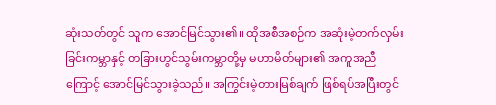ဆုံးသတ်တွင် သူက အောင်မြင်သွား၏။ ထိုအစီအစဉ်က အဆုံးမဲ့တက်လှမ်းခြင်းကမ္ဘာနှင့် တခြားဟွင်သွမ်းကမ္ဘာတို့မှ မဟာမိတ်များ၏ အကူအညီကြောင့် အောင်မြင်သွားခဲ့သည်။ အကြွင်းမဲ့တားမြစ်ချက် ဖြစ်ရပ်အပြီးတွင်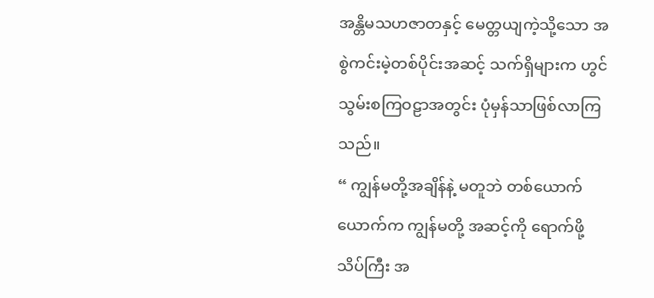အန္တိမသဟဇာတနှင့် မေတ္တယျကဲ့သို့သော အစွဲကင်းမဲ့တစ်ပိုင်းအဆင့် သက်ရှိများက ဟွင်သွမ်းစကြဝဠာအတွင်း ပုံမှန်သာဖြစ်လာကြသည်။
“ ကျွန်မတို့အချိန်နဲ့ မတူဘဲ တစ်ယောက်ယောက်က ကျွန်မတို့ အဆင့်ကို ရောက်ဖို့ သိပ်ကြီး အ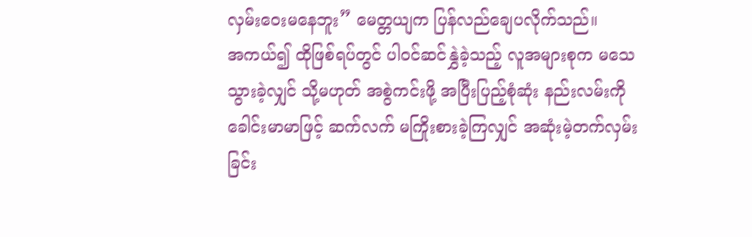လှမ်းဝေးမနေဘူး” မေတ္တယျက ပြန်လည်ချေပလိုက်သည်။
အကယ်၍ ထိုဖြစ်ရပ်တွင် ပါဝင်ဆင်နွှဲခဲ့သည့် လူအများစုက မသေသွားခဲ့လျှင် သို့မဟုတ် အစွဲကင်းဖို့ အပြီးပြည့်စုံဆုံး နည်းလမ်းကို ခေါင်းမာမာဖြင့် ဆက်လက် မကြိုးစားခဲ့ကြလျှင် အဆုံးမဲ့တက်လှမ်းခြင်း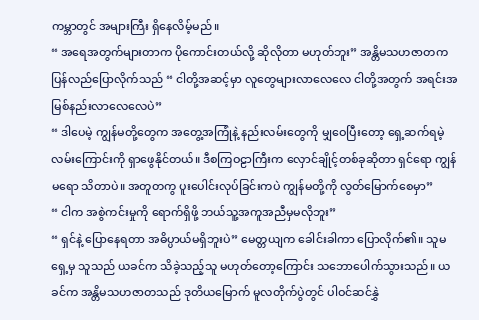ကမ္ဘာတွင် အများကြီး ရှိနေလိမ့်မည်။
“ အရေအတွက်များတာက ပိုကောင်းတယ်လို့ ဆိုလိုတာ မဟုတ်ဘူး” အန္တိမသဟဇာတက ပြန်လည်ပြောလိုက်သည် “ ငါတို့အဆင့်မှာ လူတွေများလာလေလေ ငါတို့အတွက် အရင်းအမြစ်နည်းလာလေလေပဲ”
“ ဒါပေမဲ့ ကျွန်မတို့တွေက အတွေ့အကြုံနဲ့ နည်းလမ်းတွေကို မျှဝေပြီးတော့ ရှေ့ဆက်ရမဲ့ လမ်းကြောင်းကို ရှာဖွေနိုင်တယ်။ ဒီစကြဝဠာကြီးက လှောင်ချိုင့်တစ်ခုဆိုတာ ရှင်ရော ကျွန်မရော သိတာပဲ။ အတူတကွ ပူးပေါင်းလုပ်ခြင်းကပဲ ကျွန်မတို့ကို လွတ်မြောက်စေမှာ”
“ ငါက အစွဲကင်းမှုကို ရောက်ရှိဖို့ ဘယ်သူ့အကူအညီမှမလိုဘူး”
“ ရှင်နဲ့ ပြောနေရတာ အဓိပ္ပာယ်မရှိဘူးပဲ” မေတ္တယျက ခေါင်းခါကာ ပြောလိုက်၏။ သူမရှေ့မှ သူသည် ယခင်က သိခဲ့သည့်သူ မဟုတ်တော့ကြောင်း သဘောပေါက်သွားသည်။ ယခင်က အန္တိမသဟဇာတသည် ဒုတိယမြောက် မူလတိုက်ပွဲတွင် ပါဝင်ဆင်နွှဲ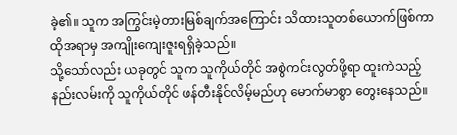ခဲ့၏။ သူက အကြွင်းမဲ့တားမြစ်ချက်အကြောင်း သိထားသူတစ်ယောက်ဖြစ်ကာ ထိုအရာမှ အကျိုးကျေးဇူးရရှိခဲ့သည်။
သို့သော်လည်း ယခုတွင် သူက သူကိုယ်တိုင် အစွဲကင်းလွတ်ဖို့ရာ ထူးကဲသည့် နည်းလမ်းကို သူကိုယ်တိုင် ဖန်တီးနိုင်လိမ့်မည်ဟု မောက်မာစွာ တွေးနေသည်။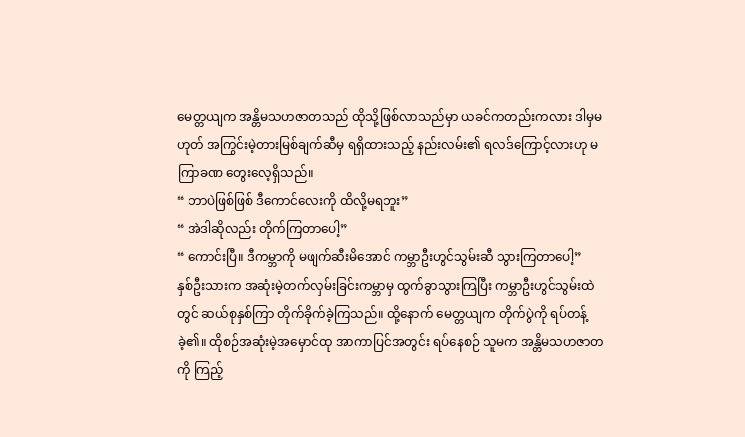မေတ္တယျက အန္တိမသဟဇာတသည် ထိုသို့ဖြစ်လာသည်မှာ ယခင်ကတည်းကလား ဒါမှမဟုတ် အကြွင်းမဲ့တားမြစ်ချက်ဆီမှ ရရှိထားသည့် နည်းလမ်း၏ ရလဒ်ကြောင့်လားဟု မကြာခဏ တွေးလေ့ရှိသည်။
“ ဘာပဲဖြစ်ဖြစ် ဒီကောင်လေးကို ထိလို့မရဘူး”
“ အဲဒါဆိုလည်း တိုက်ကြတာပေါ့”
“ ကောင်းပြီ။ ဒီကမ္ဘာကို မဖျက်ဆီးမိအောင် ကမ္ဘာဦးဟွင်သွမ်းဆီ သွားကြတာပေါ့”
နှစ်ဦးသားက အဆုံးမဲ့တက်လှမ်းခြင်းကမ္ဘာမှ ထွက်ခွာသွားကြပြီး ကမ္ဘာဦးဟွင်သွမ်းထဲတွင် ဆယ်စုနှစ်ကြာ တိုက်ခိုက်ခဲ့ကြသည်။ ထို့နောက် မေတ္တယျက တိုက်ပွဲကို ရပ်တန့်ခဲ့၏။ ထိုစဉ်အဆုံးမဲ့အမှောင်ထု အာကာပြင်အတွင်း ရပ်နေစဉ် သူမက အန္တိမသဟဇာတကို ကြည့်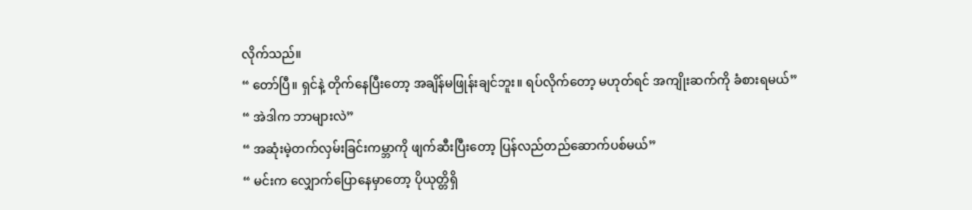လိုက်သည်။
“ တော်ပြီ။ ရှင်နဲ့ တိုက်နေပြီးတော့ အချိန်မဖြုန်းချင်ဘူး။ ရပ်လိုက်တော့ မဟုတ်ရင် အကျိုးဆက်ကို ခံစားရမယ်”
“ အဲဒါက ဘာများလဲ”
“ အဆုံးမဲ့တက်လှမ်းခြင်းကမ္ဘာကို ဖျက်ဆီးပြီးတော့ ပြန်လည်တည်ဆောက်ပစ်မယ်”
“ မင်းက လျှောက်ပြောနေမှာတော့ ပိုယုတ္တိရှိ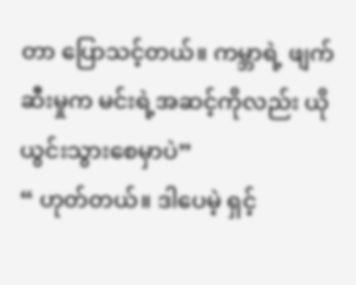တာ ပြောသင့်တယ်။ ကမ္ဘာရဲ့ ဖျက်ဆီးမှုက မင်းရဲ့အဆင့်ကိုလည်း ယိုယွင်းသွားစေမှာပဲ”
“ ဟုတ်တယ်။ ဒါပေမဲ့ ရှင့်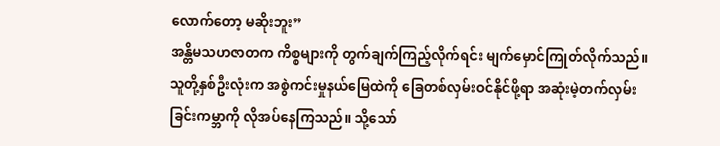လောက်တော့ မဆိုးဘူး”
အန္တိမသဟဇာတက ကိစ္စများကို တွက်ချက်ကြည့်လိုက်ရင်း မျက်မှောင်ကြုတ်လိုက်သည်။ သူတို့နှစ်ဦးလုံးက အစွဲကင်းမှုနယ်မြေထဲကို ခြေတစ်လှမ်းဝင်နိုင်ဖို့ရာ အဆုံးမဲ့တက်လှမ်းခြင်းကမ္ဘာကို လိုအပ်နေကြသည်။ သို့သော်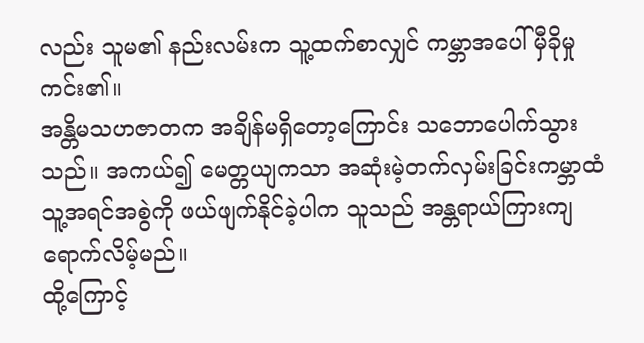လည်း သူမ၏ နည်းလမ်းက သူ့ထက်စာလျှင် ကမ္ဘာအပေါ် မှီခိုမှုကင်း၏။
အန္တိမသဟဇာတက အချိန်မရှိတော့ကြောင်း သဘောပေါက်သွားသည်။ အကယ်၍ မေတ္တယျကသာ အဆုံးမဲ့တက်လှမ်းခြင်းကမ္ဘာထံ သူ့အရင်အစွဲကို ဖယ်ဖျက်နိုင်ခဲ့ပါက သူသည် အန္တရာယ်ကြားကျရောက်လိမ့်မည်။
ထို့ကြောင့်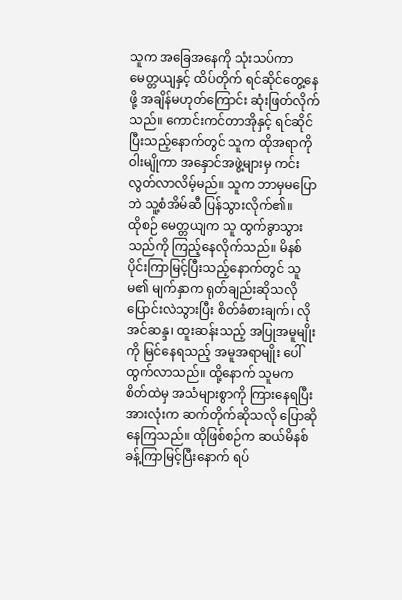သူက အခြေအနေကို သုံးသပ်ကာ မေတ္တယျနှင့် ထိပ်တိုက် ရင်ဆိုင်တွေ့နေဖို့ အချိန်မဟုတ်ကြောင်း ဆုံးဖြတ်လိုက်သည်။ ကောင်းကင်တာအိုနှင့် ရင်ဆိုင်ပြီးသည့်နောက်တွင် သူက ထိုအရာကို ဝါးမျိုကာ အနှောင်အဖွဲ့များမှ ကင်းလွတ်လာလိမ့်မည်။ သူက ဘာမှမပြောဘဲ သူ့စံအိမ်ဆီ ပြန်သွားလိုက်၏။
ထိုစဉ် မေတ္တယျက သူ ထွက်ခွာသွားသည်ကို ကြည့်နေလိုက်သည်။ မိနစ်ပိုင်းကြာမြင့်ပြီးသည့်နောက်တွင် သူမ၏ မျက်နှာက ရုတ်ချည်းဆိုသလို ပြောင်းလဲသွားပြီး စိတ်ခံစားချက်၊ လိုအင်ဆန္ဒ၊ ထူးဆန်းသည့် အပြုအမူမျိုးကို မြင်နေရသည့် အမူအရာမျိုး ပေါ်ထွက်လာသည်။ ထို့နောက် သူမက စိတ်ထဲမှ အသံများစွာကို ကြားနေရပြီး အားလုံးက ဆက်တိုက်ဆိုသလို ပြောဆိုနေကြသည်။ ထိုဖြစ်စဉ်က ဆယ်မိနစ်ခန့်ကြာမြင့်ပြီးနောက် ရပ်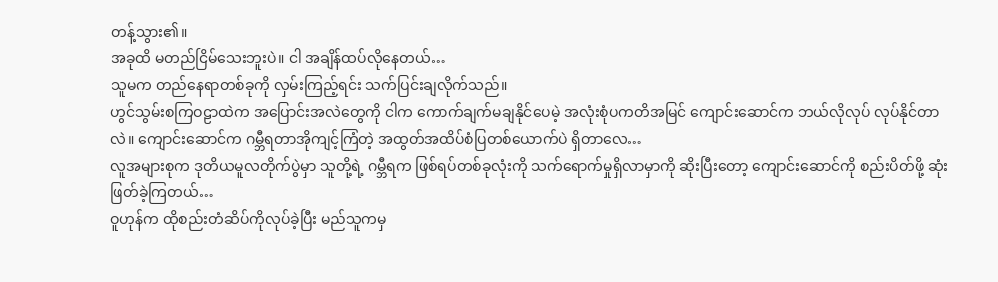တန့်သွား၏။
အခုထိ မတည်ငြိမ်သေးဘူးပဲ။ ငါ အချိန်ထပ်လိုနေတယ်…
သူမက တည်နေရာတစ်ခုကို လှမ်းကြည့်ရင်း သက်ပြင်းချလိုက်သည်။
ဟွင်သွမ်းစကြဝဠာထဲက အပြောင်းအလဲတွေကို ငါက ကောက်ချက်မချနိုင်ပေမဲ့ အလုံးစုံပကတိအမြင် ကျောင်းဆောင်က ဘယ်လိုလုပ် လုပ်နိုင်တာလဲ။ ကျောင်းဆောင်က ဂမ္ဘီရတာအိုကျင့်ကြံတဲ့ အထွတ်အထိပ်စံပြတစ်ယောက်ပဲ ရှိတာလေ…
လူအများစုက ဒုတိယမူလတိုက်ပွဲမှာ သူတို့ရဲ့ ဂမ္ဘီရက ဖြစ်ရပ်တစ်ခုလုံးကို သက်ရောက်မှုရှိလာမှာကို ဆိုးပြီးတော့ ကျောင်းဆောင်ကို စည်းပိတ်ဖို့ ဆုံးဖြတ်ခဲ့ကြတယ်…
ဝူဟုန်က ထိုစည်းတံဆိပ်ကိုလုပ်ခဲ့ပြီး မည်သူကမှ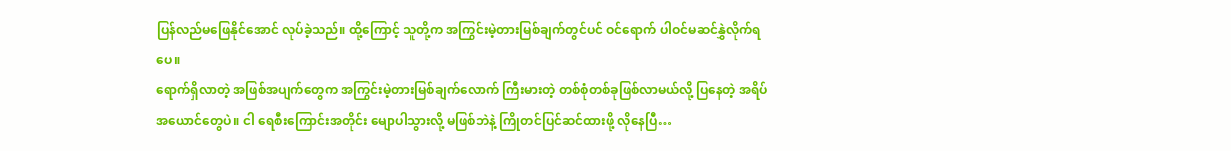ပြန်လည်မဖြေနိုင်အောင် လုပ်ခဲ့သည်။ ထို့ကြောင့် သူတို့က အကြွင်းမဲ့တားမြစ်ချက်တွင်ပင် ဝင်ရောက် ပါဝင်မဆင်နွှဲလိုက်ရပေ။
ရောက်ရှိလာတဲ့ အဖြစ်အပျက်တွေက အကြွင်းမဲ့တားမြစ်ချက်လောက် ကြီးမားတဲ့ တစ်စုံတစ်ခုဖြစ်လာမယ်လို့ ပြနေတဲ့ အရိပ်အယောင်တွေပဲ။ ငါ ရေစီးကြောင်းအတိုင်း မျောပါသွားလို့ မဖြစ်ဘဲနဲ့ ကြိုတင်ပြင်ဆင်ထားဖို့ လိုနေပြီ…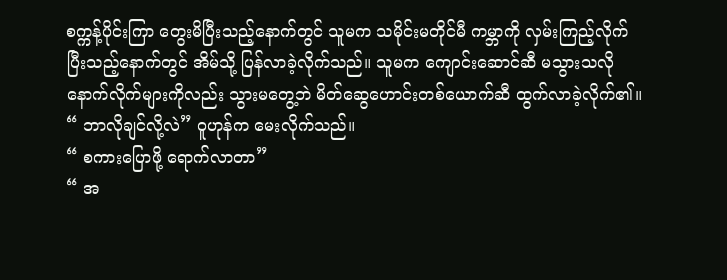စက္ကန့်ပိုင်းကြာ တွေးမိပြီးသည့်နောက်တွင် သူမက သမိုင်းမတိုင်မီ ကမ္ဘာကို လှမ်းကြည့်လိုက်ပြီးသည့်နောက်တွင် အိမ်သို့ ပြန်လာခဲ့လိုက်သည်။ သူမက ကျောင်းဆောင်ဆီ မသွားသလို နောက်လိုက်များကိုလည်း သွားမတွေ့ဘဲ မိတ်ဆွေဟောင်းတစ်ယောက်ဆီ ထွက်လာခဲ့လိုက်၏။
“ ဘာလိုချင်လို့လဲ” ဝူဟုန်က မေးလိုက်သည်။
“ စကားပြောဖို့ ရောက်လာတာ”
“ အ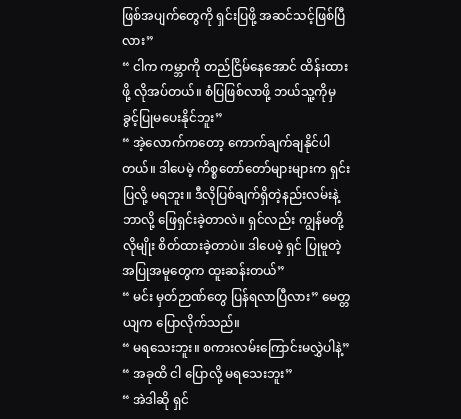ဖြစ်အပျက်တွေကို ရှင်းပြဖို့ အဆင်သင့်ဖြစ်ပြီလား”
“ ငါက ကမ္ဘာကို တည်ငြိမ်နေအောင် ထိန်းထားဖို့ လိုအပ်တယ်။ စံပြဖြစ်လာဖို့ ဘယ်သူ့ကိုမှ ခွင့်ပြုမပေးနိုင်ဘူး”
“ အဲ့လောက်ကတော့ ကောက်ချက်ချနိုင်ပါတယ်။ ဒါပေမဲ့ ကိစ္စတော်တော်များများက ရှင်းပြလို့ မရဘူး။ ဒီလိုပြစ်ချက်ရှိတဲ့နည်းလမ်းနဲ့ ဘာလို့ ဖြေရှင်းခဲ့တာလဲ။ ရှင်လည်း ကျွန်မတို့လိုမျိုး စိတ်ထားခဲ့တာပဲ။ ဒါပေမဲ့ ရှင် ပြုမူတဲ့ အပြုအမူတွေက ထူးဆန်းတယ်”
“ မင်း မှတ်ဉာဏ်တွေ ပြန်ရလာပြီလား” မေတ္တယျက ပြောလိုက်သည်။
“ မရသေးဘူး။ စကားလမ်းကြောင်းမလွှဲပါနဲ့”
“ အခုထိ ငါ ပြောလို့ မရသေးဘူး”
“ အဲဒါဆို ရှင်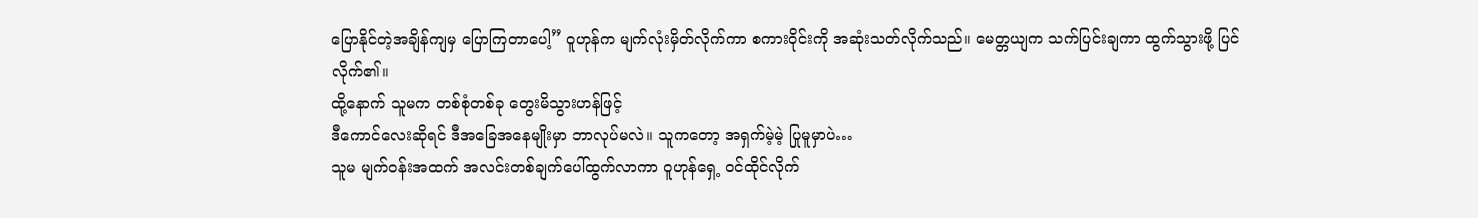ပြောနိုင်တဲ့အချိန်ကျမှ ပြောကြတာပေါ့” ဝူဟုန်က မျက်လုံးမှိတ်လိုက်ကာ စကားဝိုင်းကို အဆုံးသတ်လိုက်သည်။ မေတ္တယျက သက်ပြင်းချကာ ထွက်သွားဖို့ ပြင်လိုက်၏။
ထို့နောက် သူမက တစ်စုံတစ်ခု တွေးမိသွားဟန်ဖြင့်
ဒီကောင်လေးဆိုရင် ဒီအခြေအနေမျိုးမှာ ဘာလုပ်မလဲ။ သူကတော့ အရှက်မဲ့မဲ့ ပြုမူမှာပဲ…
သူမ မျက်ဝန်းအထက် အလင်းတစ်ချက်ပေါ်ထွက်လာကာ ဝူဟုန်ရှေ့ ဝင်ထိုင်လိုက်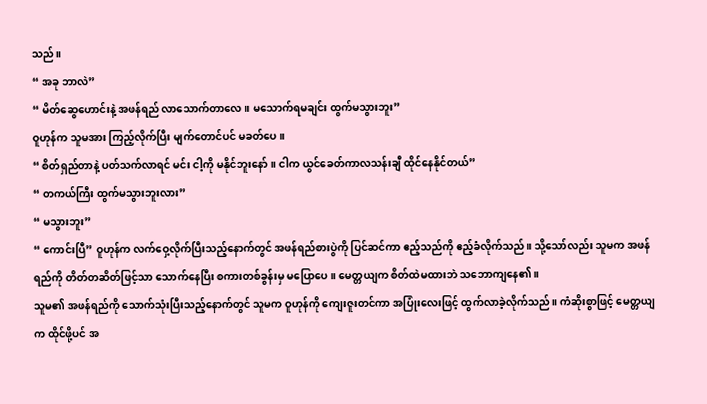သည်။
“ အခု ဘာလဲ”
“ မိတ်ဆွေဟောင်းနဲ့ အဖန်ရည် လာသောက်တာလေ။ မသောက်ရမချင်း ထွက်မသွားဘူး”
ဝူဟုန်က သူမအား ကြည့်လိုက်ပြီး မျက်တောင်ပင် မခတ်ပေ။
“ စိတ်ရှည်တာနဲ့ ပတ်သက်လာရင် မင်း ငါ့ကို မနိုင်ဘူးနော်။ ငါက ယွင်ခေတ်ကာလသန်းချီ ထိုင်နေနိုင်တယ်”
“ တကယ်ကြီး ထွက်မသွားဘူးလား”
“ မသွားဘူး”
“ ကောင်းပြီ” ဝူဟုန်က လက်ဝှေ့လိုက်ပြီးသည့်နောက်တွင် အဖန်ရည်စားပွဲကို ပြင်ဆင်ကာ ဧည့်သည်ကို ဧည့်ခံလိုက်သည်။ သို့သော်လည်း သူမက အဖန်ရည်ကို တိတ်တဆိတ်ဖြင့်သာ သောက်နေပြီး စကားတစ်ခွန်းမှ မပြောပေ။ မေတ္တယျက စိတ်ထဲမထားဘဲ သဘောကျနေ၏။
သူမ၏ အဖန်ရည်ကို သောက်သုံးပြီးသည့်နောက်တွင် သူမက ဝူဟုန်ကို ကျေးဇူးတင်ကာ အပြုံးလေးဖြင့် ထွက်လာခဲ့လိုက်သည်။ ကံဆိုးစွာဖြင့် မေတ္တယျက ထိုင်ဖို့ပင် အ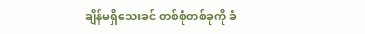ချိန်မရှိသေးခင် တစ်စုံတစ်ခုကို ခံ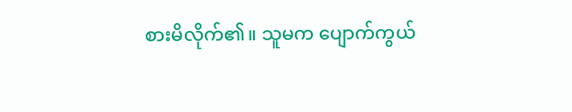စားမိလိုက်၏။ သူမက ပျောက်ကွယ်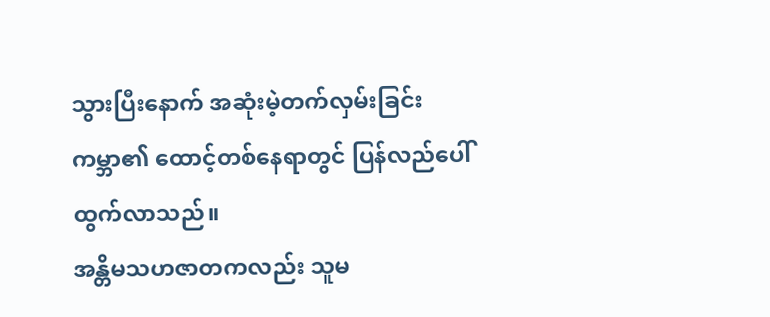သွားပြီးနောက် အဆုံးမဲ့တက်လှမ်းခြင်းကမ္ဘာ၏ ထောင့်တစ်နေရာတွင် ပြန်လည်ပေါ်ထွက်လာသည်။
အန္တိမသဟဇာတကလည်း သူမ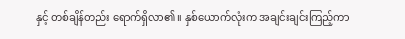နှင့် တစ်ချိန်တည်း ရောက်ရှိလာ၏။ နှစ်ယောက်လုံးက အချင်းချင်းကြည့်ကာ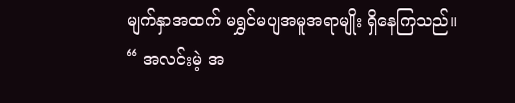မျက်နှာအထက် မရွှင်မပျအမူအရာမျိုး ရှိနေကြသည်။
“ အလင်းမဲ့ အ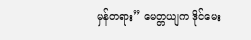မှန်တရား” မေတ္တယျက ဒိုင်မေး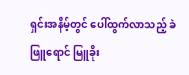ရှင်းအနိမ့်တွင် ပေါ်ထွက်လာသည့် ခဲဖြူရောင် မြူခိုး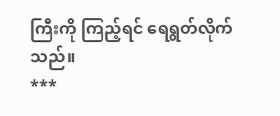ကြီးကို ကြည့်ရင် ရေရွတ်လိုက်သည်။
***